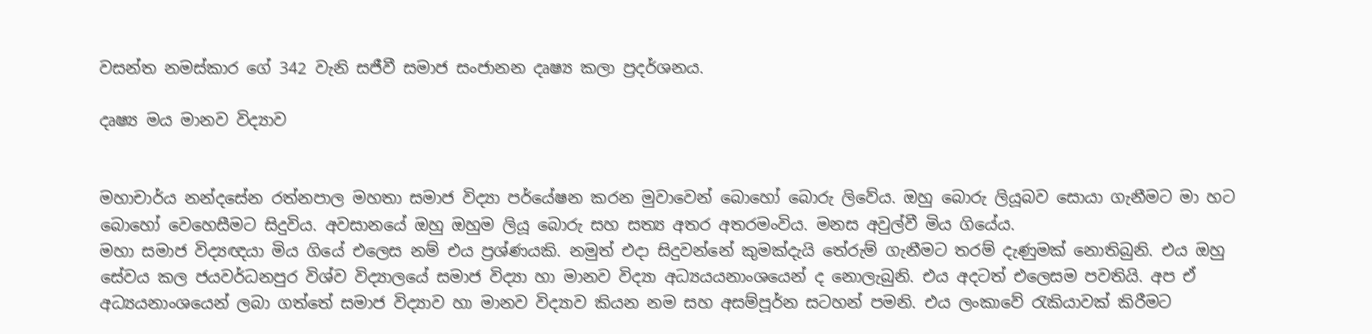වසන්ත නමස්කාර ගේ 342 වැනි සජීවී සමාජ සංජානන දෘෂ්‍ය කලා ප්‍රදර්ශනය.

දෘෂ්‍ය මය මානව විද්‍යාව


මහාචාර්ය නන්දසේන රත්නපාල මහතා සමාජ විද්‍යා පර්යේෂන කරන මුවාවෙන් බොහෝ බොරු ලිවේය. ඔහු බොරු ලියූබව සොයා ගැනීමට මා හට බොහෝ වෙහෙසීමට සිදුවිය. අවසානයේ ඔහු ඔහුම ලියූ බොරු සහ සත්‍ය අතර අතරමංවිය. මනස අවුල්වී මිය ගියේය.
මහා සමාජ විද්‍යඥයා මිය ගියේ එලෙස නම් එය ප්‍රශ්ණයකි. නමුත් එදා සිදුවන්නේ කුමක්දැයි ‍තේරුම් ගැනීමට තරම් දැණුමක් නොතිබුනි. එය ඔහු සේවය කල ජයවර්ධනපුර විශ්ව විද්‍යාලයේ සමාජ විද්‍යා හා මානව විද්‍යා අධ්‍යයයනාංශයෙන් ද නොලැබුනි. එය අදටත් එලෙසම පවතියි. අප ඒ අධ්‍යයනාංශයෙන් ලබා ගත්තේ සමාජ විද්‍යාව හා මානව විද්‍යාව කියන නම සහ අසම්පූර්න සටහන් පමනි. එය ලංකාවේ රැකියාවක් කිරීමට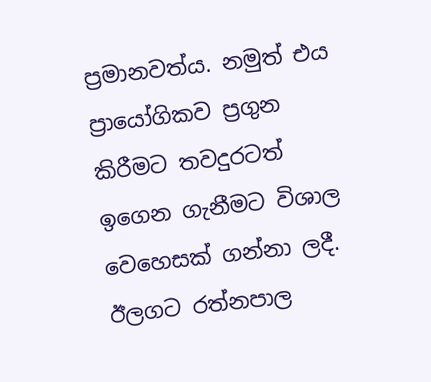ප්‍රමානවත්ය. නමුත් එය ප්‍රායෝගිකව ප්‍රගුන කිරීමට තවදුරටත් ඉගෙන ගැනීමට විශාල වෙහෙසක් ගන්නා ලදී.
ඊලගට රත්නපාල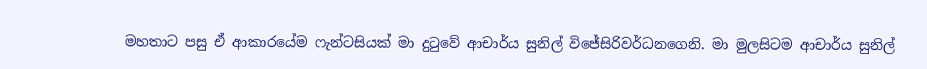මහතාට පසු ඒ ආකාරයේම ෆැන්ටසියක් මා දුටුවේ ආචාර්ය සුනිල් විජේසිරිවර්ධනගෙනි. මා මුලසිටම ආචාර්ය සුනිල්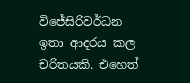විජේසිරිවර්ධන ඉතා ආදරය කල චරිතයකි. එහෙත්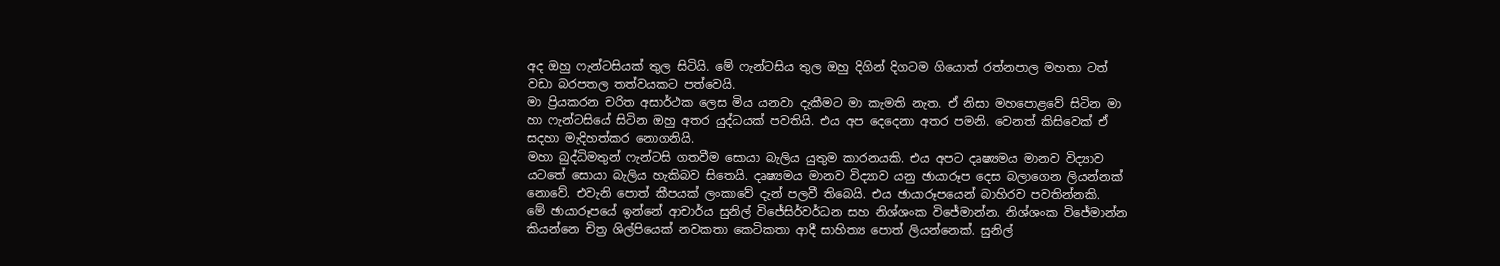අද ඔහු ෆැන්ටසියක් තුල සිටියි. මේ ෆැන්ටසිය තුල ඔහු දිගින් දිගටම ගියොත් රත්නපාල මහතා ටත් වඩා බරපතල තත්වයකට පත්වෙයි.
මා ප්‍රියකරන චරිත අසාර්ථක ලෙස මිය යනවා දැකීමට මා කැමති නැත. ඒ නිසා මහපොළවේ සිටින මා හා ෆැන්ටසියේ සිටින ඔහු අතර යුද්ධයක් පවතියි. එය අප දෙදෙනා අතර පමනි. වෙනත් කිසිවෙක් ඒ සදහා මැදිහත්කර නොගනියි.
මහා බුද්ධිමතුන් ෆැන්ටසි ගතවීම සොයා බැලිය යුතුම කාරනයකි. එය අපට දෘෂ්‍යමය මානව විද්‍යාව යටතේ සොයා බැලිය හැකිබව සිතෙයි. දෘෂ්‍යමය මානව විද්‍යාව යනු ඡායාරූප දෙස බලාගෙන ලියන්නක් නොවේ. එවැනි පොත් කීපයක් ලංකාවේ දැන් පලවී තිබෙයි. එය ඡායාරූපයෙන් බාහිරව පවතින්නකි.
මේ ඡායාරූපයේ ඉන්නේ ආචාර්ය සුනිල් විජේසිර්වර්ධන සහ නිශ්ශංක විජේමාන්න. නිශ්ශංක විජේමාන්න කියන්නෙ චිත්‍ර ශිල්පියෙක් නවකතා කෙටිකතා ආදී සාහිත්‍ය පොත් ලියන්නෙක්. සුනිල්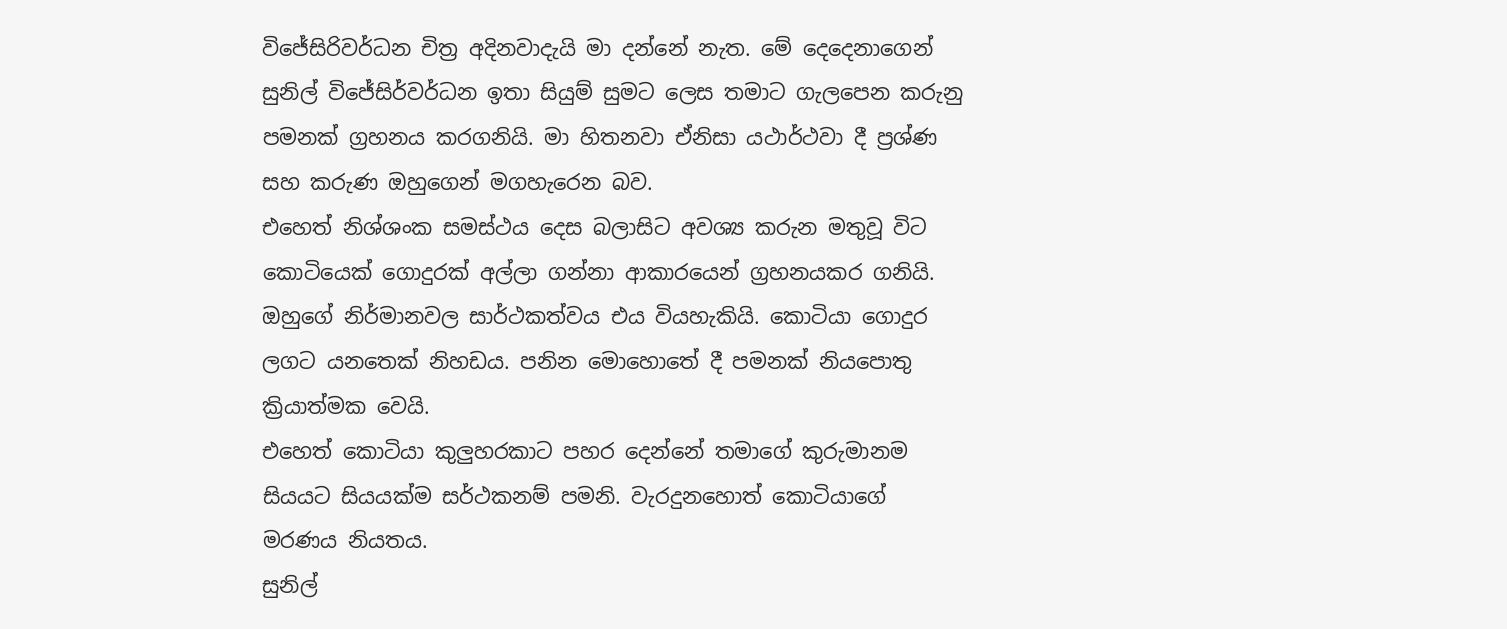විජේසිරිවර්ධන චිත්‍ර අදිනවාදැයි මා දන්නේ නැත. මේ දෙදෙනාගෙන් සුනිල් විජේසිර්වර්ධන ඉතා සියුම් සුමට ලෙස තමාට ගැලපෙන කරුනු පමනක් ග්‍රහනය කරගනියි. මා හිතනවා ඒනිසා යථාර්ථවා දී ප්‍රශ්ණ සහ කරුණ ඔහුගෙන් මගහැරෙන බව.
එහෙත් නිශ්ශංක සමස්ථය දෙස බලාසිට අවශ්‍ය කරුන මතුවූ විට කොටියෙක් ගොදුරක් අල්ලා ගන්නා ආකාරයෙන් ග්‍රහනයකර ගනියි. ඔහුගේ නිර්මානවල සාර්ථකත්වය එය වියහැකියි. කොටියා ගොදුර ලගට යනතෙක් නිහඩය. පනින මොහොතේ දී පමනක් නියපොතු ක්‍රියාත්මක වෙයි.
එහෙත් කොටියා කුලුහරකාට පහර දෙන්නේ තමාගේ කුරුමානම සියයට සියයක්ම සර්ථකනම් පමනි. වැරදුනහොත් කොටියාගේ මරණය නියතය.
සුනිල්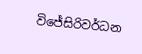විජේසිරිවර්ධන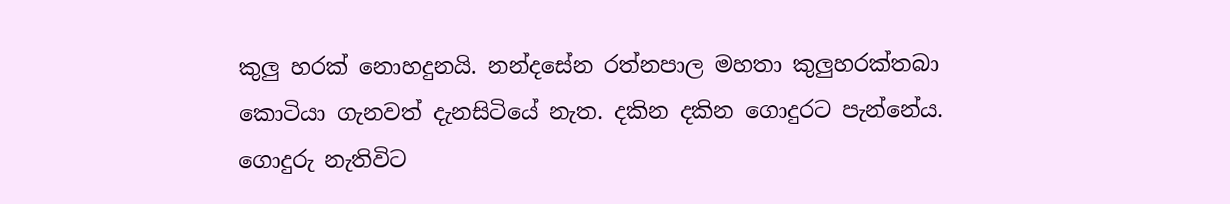කුලු හරක් නොහදුනයි. නන්දසේන රත්නපාල මහතා කුලුහරක්තබා කොටියා ගැනවත් දැනසිටියේ නැත. දකින දකින ගොදුරට පැන්නේය. ගොදුරු නැතිවිට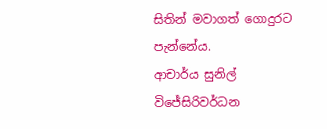සිතින් මවාගත් ගොදුරට පැන්නේය.
ආචාර්ය සුනිල් විජේසිරිවර්ධන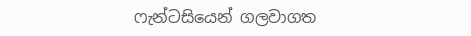ෆැන්ටසියෙන් ගලවාගත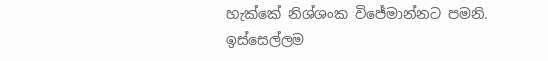හැක්කේ නිශ්ශංක විජේමාන්නට පමනි. ඉස්සෙල්ලම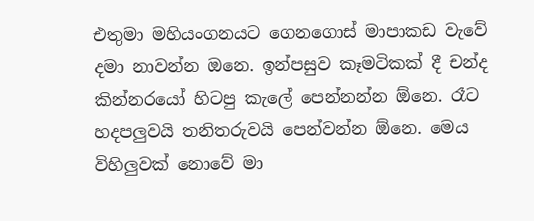එතුමා මහියංගනයට ගෙනගොස් මාපාකඩ වැවේ දමා නාවන්න ඔනෙ. ඉන්පසුව කෑමටිකක් දී චන්ද කින්නරයෝ හිටපු කැලේ පෙන්නන්න ඕනෙ. රෑට හදපලුවයි තනිතරුවයි පෙන්වන්න ඕනෙ. මෙය විහිලුවක් නොවේ මා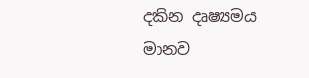දකින දෘෂ්‍යමය මානව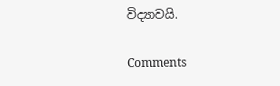විද්‍යාවයි.

Comments